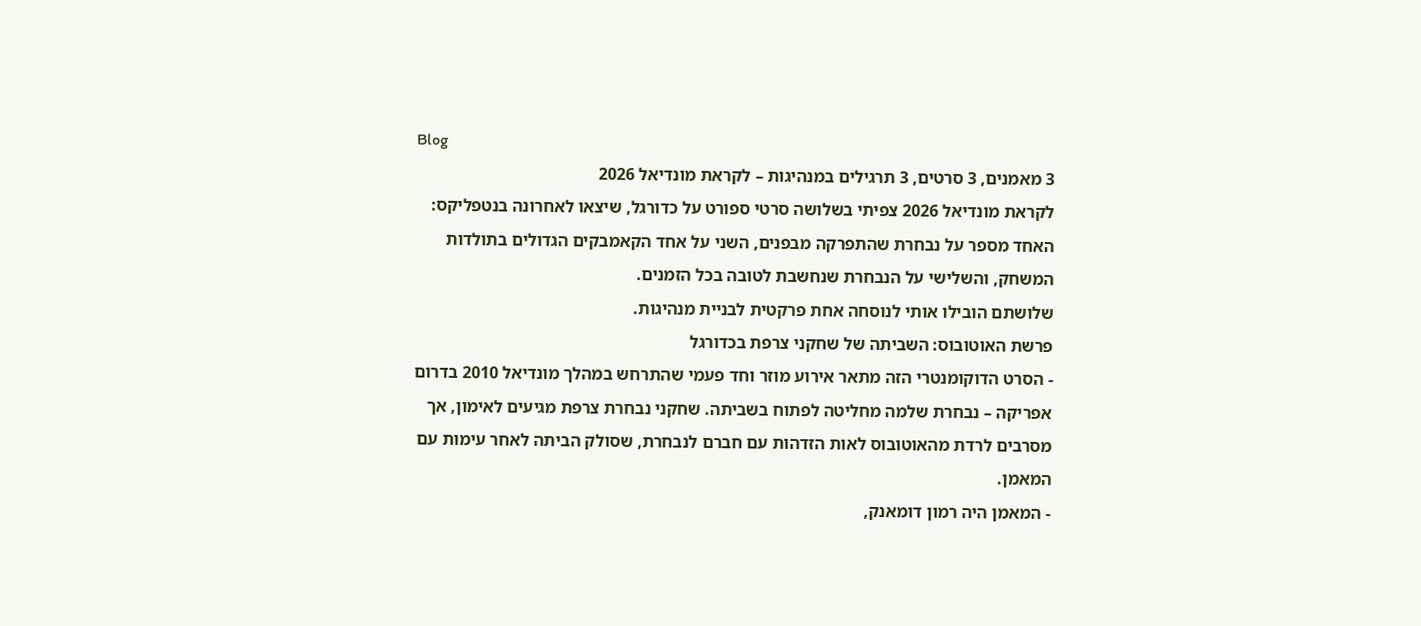Blog
3 מאמנים, 3 סרטים, 3 תרגילים במנהיגות – לקראת מונדיאל 2026
לקראת מונדיאל 2026 צפיתי בשלושה סרטי ספורט על כדורגל, שיצאו לאחרונה בנטפליקס: האחד מספר על נבחרת שהתפרקה מבפנים, השני על אחד הקאמבקים הגדולים בתולדות המשחק, והשלישי על הנבחרת שנחשבת לטובה בכל הזמנים.
שלושתם הובילו אותי לנוסחה אחת פרקטית לבניית מנהיגות.
פרשת האוטובוס: השביתה של שחקני צרפת בכדורגל
- הסרט הדוקומנטרי הזה מתאר אירוע מוזר וחד פעמי שהתרחש במהלך מונדיאל 2010 בדרום אפריקה – נבחרת שלמה מחליטה לפתוח בשביתה. שחקני נבחרת צרפת מגיעים לאימון, אך מסרבים לרדת מהאוטובוס לאות הזדהות עם חברם לנבחרת, שסולק הביתה לאחר עימות עם המאמן.
- המאמן היה רמון דומאנק,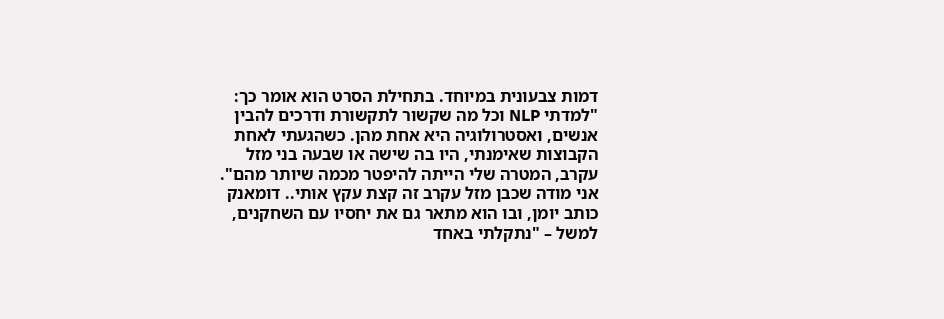דמות צבעונית במיוחד. בתחילת הסרט הוא אומר כך: "למדתי NLP וכל מה שקשור לתקשורת ודרכים להבין אנשים, ואסטרולוגיה היא אחת מהן. כשהגעתי לאחת הקבוצות שאימנתי, היו בה שישה או שבעה בני מזל עקרב, המטרה שלי הייתה להיפטר מכמה שיותר מהם". אני מודה שכבן מזל עקרב זה קצת עקץ אותי.. דומאנק כותב יומן, ובו הוא מתאר גם את יחסיו עם השחקנים, למשל – "נתקלתי באחד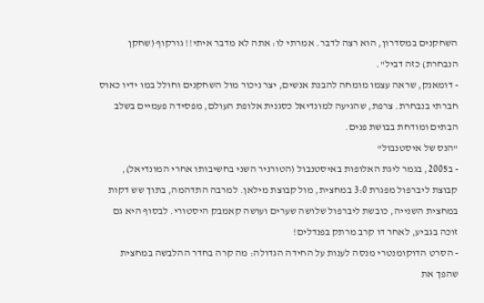השחקנים במסדרון, הוא רצה לדבר. אמרתי לו: אתה לא מדבר איתי!! גורקוף (שחקן הנבחרת) כזה דביל".
- דומאנק, שראה עצמו מומחה להבנת אנשים, יצר ניכור מול השחקנים וחולל במו ידיו כאוס חברתי בנבחרת. צרפת, שהגיעה למונדיאל כסגנית אלופת העולם, מפסידה פעמיים בשלב הבתים ומודחת בבושת פנים.
"הנס של איסטנבול"
- ב2005, בגמר ליגת האלופות באיסטנבול (הטורניר השני בחשיבותו אחרי המונדיאל), קבוצת ליברפול מפגרת 3:0 במחצית, מול קבוצת מילאן. למרבה התדהמה, בתוך שש דקות במחצית השנייה, כובשת ליברפול שלושה שערים ועושה קאמבק היסטורי. לבסוף היא גם זוכה בגביע, לאחר דו קרב מרתק בפנדלים!
- הסרט הדוקומנטרי מנסה לענות על החידה הגדולה: מה קרה בחדר ההלבשה במחצית שהפך את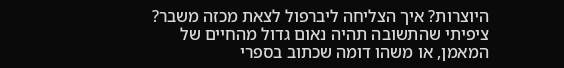היוצרות? איך הצליחה ליברפול לצאת מכזה משבר?
ציפיתי שהתשובה תהיה נאום גדול מהחיים של המאמן, או משהו דומה שכתוב בספרי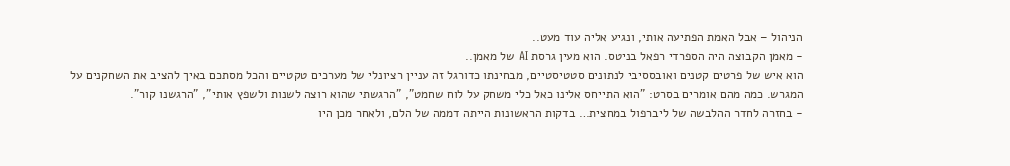הניהול – אבל האמת הפתיעה אותי, ונגיע אליה עוד מעט..
- מאמן הקבוצה היה הספרדי רפאל בניטס. הוא מעין גרסת AI של מאמן..
הוא איש של פרטים קטנים ואובססיבי לנתונים סטטיסטיים, מבחינתו כדורגל זה עניין רציונלי של מערכים טקטיים והכל מסתכם באיך להציב את השחקנים על המגרש. כמה מהם אומרים בסרט: "הוא התייחס אלינו כאל כלי משחק על לוח שחמט", "הרגשתי שהוא רוצה לשנות ולשפץ אותי", "הרגשנו קור".
- בחזרה לחדר ההלבשה של ליברפול במחצית… בדקות הראשונות הייתה דממה של הלם, ולאחר מכן היו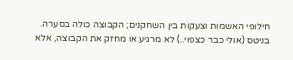חילופי האשמות וצעקות בין השחקנים; הקבוצה כולה בסערה.
בניטס (אולי כבר כצפוי..) לא מרגיע או מחזק את הקבוצה, אלא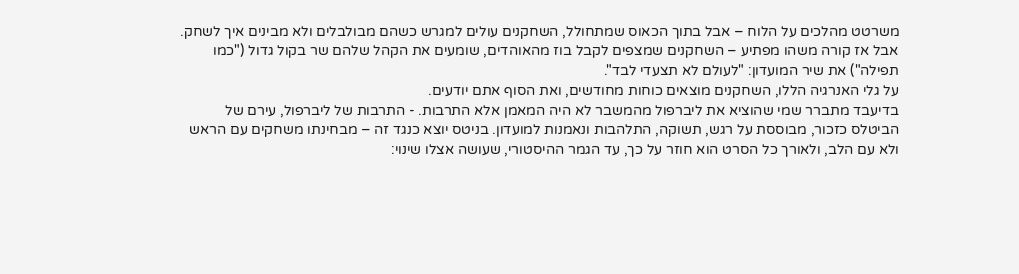משרטט מהלכים על הלוח – אבל בתוך הכאוס שמתחולל, השחקנים עולים למגרש כשהם מבולבלים ולא מבינים איך לשחק.
אבל אז קורה משהו מפתיע – השחקנים שמצפים לקבל בוז מהאוהדים, שומעים את הקהל שלהם שר בקול גדול ("כמו תפילה") את שיר המועדון: "לעולם לא תצעדי לבד".
על גלי האנרגיה הללו, השחקנים מוצאים כוחות מחודשים, ואת הסוף אתם יודעים.
בדיעבד מתברר שמי שהוציא את ליברפול מהמשבר לא היה המאמן אלא התרבות. - התרבות של ליברפול, עירם של הביטלס כזכור, מבוססת על רגש, תשוקה, התלהבות ונאמנות למועדון. בניטס יוצא כנגד זה – מבחינתו משחקים עם הראש ולא עם הלב, ולאורך כל הסרט הוא חוזר על כך, עד הגמר ההיסטורי, שעושה אצלו שינוי: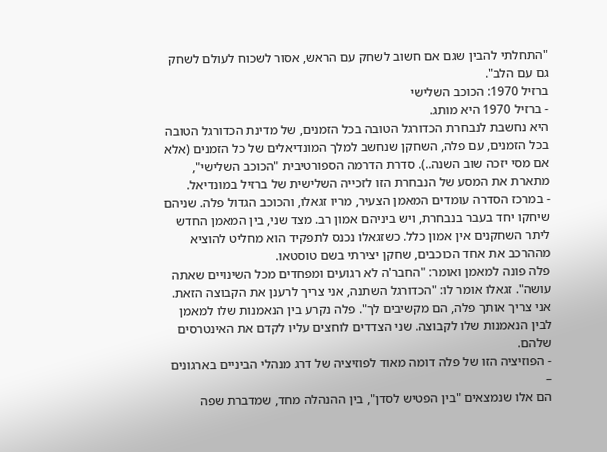"התחלתי להבין שגם אם חשוב לשחק עם הראש, אסור לשכוח לעולם לשחק גם עם הלב".
ברזיל 1970: הכוכב השלישי
- ברזיל 1970 היא מותג.
היא נחשבת לנבחרת הכדורגל הטובה בכל הזמנים, של מדינת הכדורגל הטובה בכל הזמנים, עם פלה, השחקן שנחשב למלך המונדיאלים של כל הזמנים (אלא אם מסי יזכה שוב השנה..). סדרת הדרמה הספורטיבית "הכוכב השלישי", מתארת את המסע של הנבחרת הזו לזכייה השלישית של ברזיל במונדיאל.
- במרכז הסדרה עומדים המאמן הצעיר, מריו זגאלו, והכוכב הגדול פלה. שניהם שיחקו יחד בעבר בנבחרת, ויש ביניהם אמון רב. מצד שני, בין המאמן החדש ליתר השחקנים אין אמון כלל. כשזגאלו נכנס לתפקיד הוא מחליט להוציא מההרכב את אחד הכוכבים, שחקן יצירתי בשם טוסטאו.
פלה פונה למאמן ואומר: "החבר'ה לא רגועים ומפחדים מכל השינויים שאתה עושה". זגאלו אומר לו: "הכדורגל השתנה, אני צריך לרענן את הקבוצה הזאת. אני צריך אותך פלה, הם מקשיבים לך". פלה נקרע בין הנאמנות שלו למאמן לבין הנאמנות שלו לקבוצה. שני הצדדים לוחצים עליו לקדם את האינטרסים שלהם.
- הפוזיציה הזו של פלה דומה מאוד לפוזיציה של דרג מנהלי הביניים בארגונים –
הם אלו שנמצאים "בין הפטיש לסדן", בין ההנהלה מחד, שמדברת שפה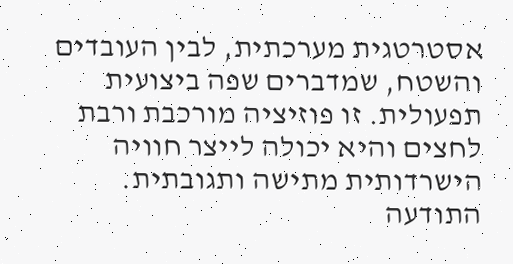אסטרטגית מערכתית, לבין העובדים והשטח, שמדברים שפה ביצועית תפעולית. זו פוזיציה מורכבת ורבת לחצים והיא יכולה לייצר חוויה הישרדותית מתישה ותגובתית.
התודעה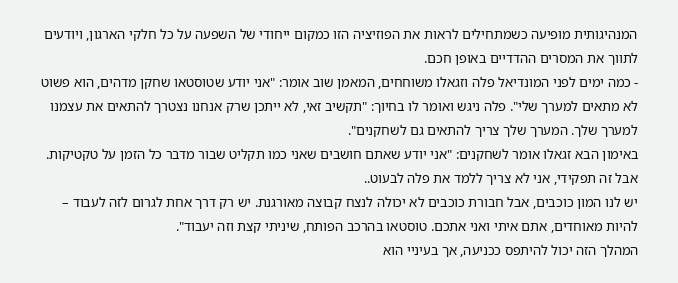המנהיגותית מופיעה כשמתחילים לראות את הפוזיציה הזו כמקום ייחודי של השפעה על כל חלקי הארגון, ויודעים לתווך את המסרים ההדדיים באופן חכם.
- כמה ימים לפני המונדיאל פלה וזגאלו משוחחים, המאמן שוב אומר: "אני יודע שטוסטאו שחקן מדהים, הוא פשוט לא מתאים למערך שלי". פלה ניגש ואומר לו בחיוך: "תקשיב זאי, לא ייתכן שרק אנחנו נצטרך להתאים את עצמנו למערך שלך. המערך שלך צריך להתאים גם לשחקנים".
באימון הבא זגאלו אומר לשחקנים: "אני יודע שאתם חושבים שאני כמו תקליט שבור מדבר כל הזמן על טקטיקות. אבל זה תפקידי, אני לא צריך ללמד את פלה לבעוט..
יש לנו המון כוכבים, אבל חבורת כוכבים לא יכולה לנצח קבוצה מאורגנת. יש רק דרך אחת לגרום לזה לעבוד – להיות מאוחדים, אתם איתי ואני אתכם. טוסטאו בהרכב הפותח, שיניתי קצת וזה יעבוד".
המהלך הזה יכול להיתפס ככניעה, אך בעיניי הוא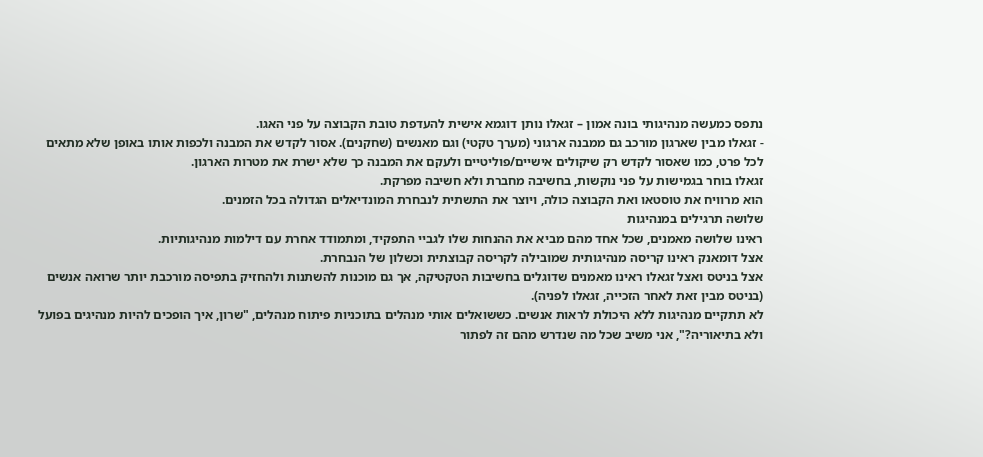נתפס כמעשה מנהיגותי בונה אמון – זגאלו נותן דוגמא אישית להעדפת טובת הקבוצה על פני האגו.
- זגאלו מבין שארגון מורכב גם ממבנה ארגוני (מערך טקטי) וגם מאנשים (שחקנים). אסור לקדש את המבנה ולכפות אותו באופן שלא מתאים לכל פרט, כמו שאסור לקדש רק שיקולים אישיים/פוליטיים ולעקם את המבנה כך שלא ישרת את מטרות הארגון.
זגאלו בוחר בגמישות על פני נוקשות, בחשיבה מחברת ולא חשיבה מפרקת.
הוא מרוויח את טוסטאו ואת הקבוצה כולה, ויוצר את התשתית לנבחרת המונדיאלים הגדולה בכל הזמנים.
שלושה תרגילים במנהיגות
ראינו שלושה מאמנים, שכל אחד מהם מביא את ההנחות שלו לגביי התפקיד, ומתמודד אחרת עם דילמות מנהיגותיות.
אצל דומאנק ראינו קריסה מנהיגותית שמובילה לקריסה קבוצתית וכשלון של הנבחרת.
אצל בניטס ואצל זגאלו ראינו מאמנים שדוגלים בחשיבות הטקטיקה, אך גם מוכנות להשתנות ולהחזיק בתפיסה מורכבת יותר שרואה אנשים (בניטס מבין זאת לאחר הזכייה, זגאלו לפניה).
לא תתקיים מנהיגות ללא היכולת לראות אנשים. כששואלים אותי מנהלים בתוכניות פיתוח מנהלים, "שרון, איך הופכים להיות מנהיגים בפועל ולא בתיאוריה?", אני משיב שכל מה שנדרש מהם זה לפתור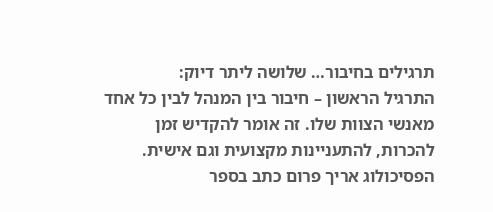תרגילים בחיבור… שלושה ליתר דיוק:
התרגיל הראשון – חיבור בין המנהל לבין כל אחד מאנשי הצוות שלו. זה אומר להקדיש זמן להכרות, להתעניינות מקצועית וגם אישית. הפסיכולוג אריך פרום כתב בספר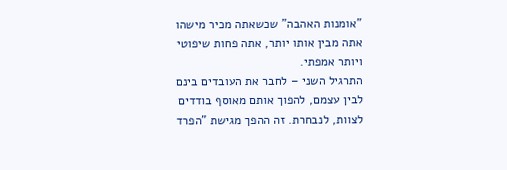"אומנות האהבה" שכשאתה מכיר מישהו אתה מבין אותו יותר, אתה פחות שיפוטי ויותר אמפתי.
התרגיל השני – לחבר את העובדים בינם לבין עצמם, להפוך אותם מאוסף בודדים לצוות, לנבחרת. זה ההפך מגישת "הפרד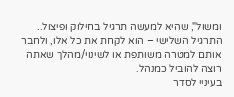ומשול", שהיא למעשה תרגיל בחילוק ופיצול..
התרגיל השלישי – הוא לקחת את כל אלו, ולחבר אותם למטרה משותפת או לשינוי/מהלך שאתה רוצה להוביל כמנהל.
בעיניי לסדר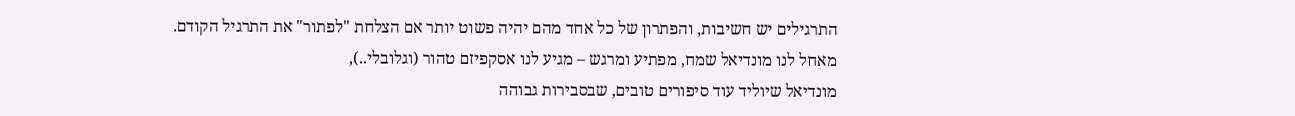התרגילים יש חשיבות, והפתרון של כל אחד מהם יהיה פשוט יותר אם הצלחת "לפתור" את התרגיל הקודם.
מאחל לנו מונדיאל שמח, מפתיע ומרגש – מגיע לנו אסקפיזם טהור (וגלובלי..),
מונדיאל שיוליד עוד סיפורים טובים, שבסבירות גבוהה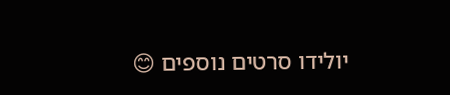יולידו סרטים נוספים 😊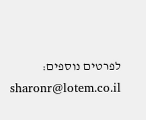לפרטים נוספים: sharonr@lotem.co.il